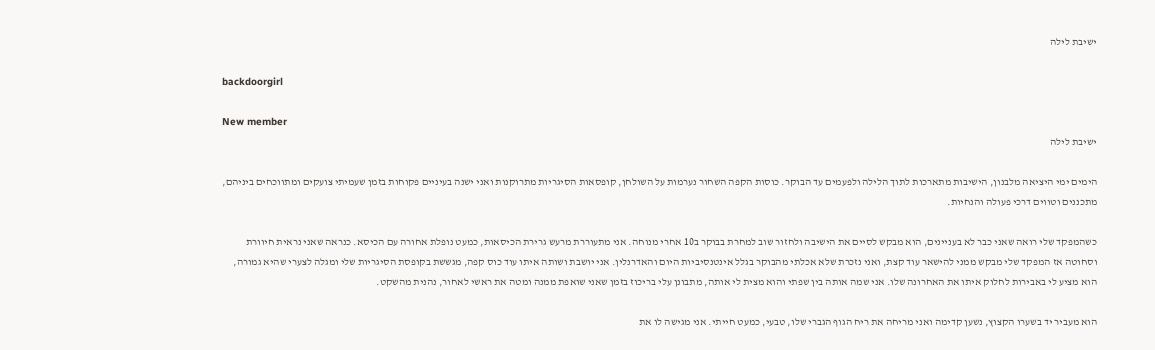ישיבת לילה

backdoorgirl

New member
ישיבת לילה

הימים ימי היציאה מלבנון, הישיבות מתארכות לתוך הלילה ולפעמים עד הבוקר. כוסות הקפה השחור נערמות על השולחן, קופסאות הסיגריות מתרוקנות ואני ישנה בעיניים פקוחות בזמן שעמיתי צועקים ומתווכחים ביניהם, מתכננים וטווים דרכי פעולה והנחיות.

כשהמפקד שלי רואה שאני כבר לא בעניינים, הוא מבקש לסיים את הישיבה ולחזור שוב למחרת בבוקר ב10 אחרי מנוחה. אני מתעוררת מרעש גרירת הכיסאות, כמעט נופלת אחורה עם הכיסא. כנראה שאני נראית חיוורת וסחוטה אז המפקד שלי מבקש ממני להישאר עוד קצת, ואני נזכרת שלא אכלתי מהבוקר בגלל אינטנסיביות היום והאדרנלין. אני יושבת ושותה איתו עוד כוס קפה, מגששת בקופסת הסיגריות שלי ומגלה לצערי שהיא גמורה, הוא מציע לי באבירות לחלוק איתו את האחרונה שלו. אני שמה אותה בין שפתי והוא מצית לי אותה, מתבונן עלי בריכוז בזמן שאני שואפת ממנה ומטה את ראשי לאחור, נהנית מהשקט.

הוא מעביר יד בשערו הקצוץ, נשען קדימה ואני מריחה את ריח הגוף הגברי שלו, טבעי, כמעט חייתי. אני מגישה לו את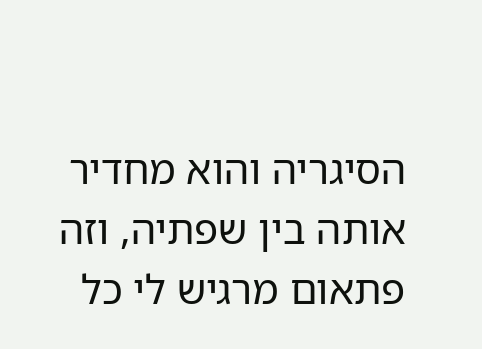הסיגריה והוא מחדיר אותה בין שפתיה, וזה פתאום מרגיש לי כל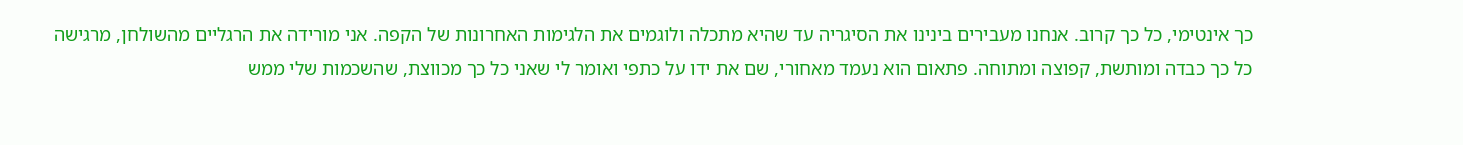כך אינטימי, כל כך קרוב. אנחנו מעבירים בינינו את הסיגריה עד שהיא מתכלה ולוגמים את הלגימות האחרונות של הקפה. אני מורידה את הרגליים מהשולחן, מרגישה כל כך כבדה ומותשת, קפוצה ומתוחה. פתאום הוא נעמד מאחורי, שם את ידו על כתפי ואומר לי שאני כל כך מכווצת, שהשכמות שלי ממש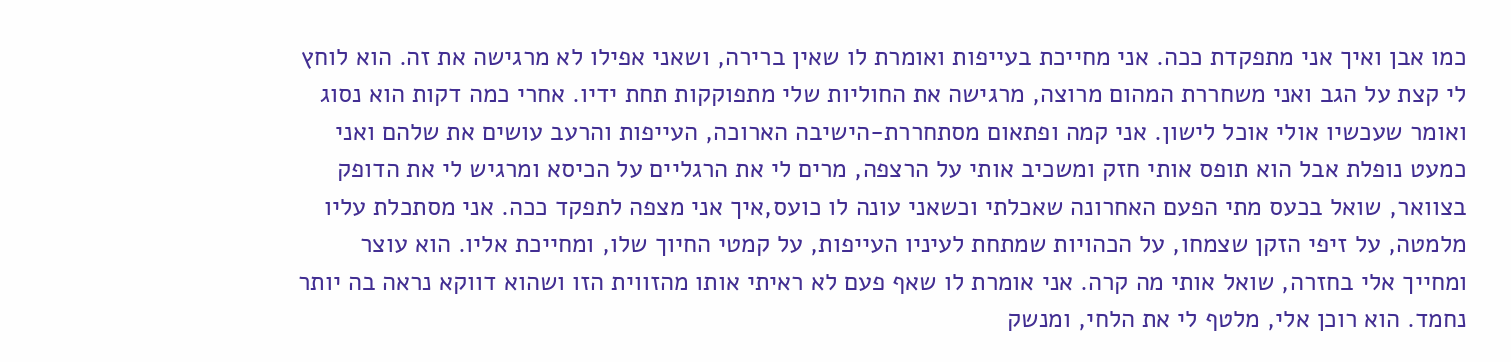כמו אבן ואיך אני מתפקדת ככה. אני מחייכת בעייפות ואומרת לו שאין ברירה, ושאני אפילו לא מרגישה את זה. הוא לוחץ לי קצת על הגב ואני משחררת המהום מרוצה, מרגישה את החוליות שלי מתפוקקות תחת ידיו. אחרי כמה דקות הוא נסוג ואומר שעכשיו אולי אוכל לישון. אני קמה ופתאום מסתחררת-הישיבה הארוכה, העייפות והרעב עושים את שלהם ואני כמעט נופלת אבל הוא תופס אותי חזק ומשכיב אותי על הרצפה, מרים לי את הרגליים על הכיסא ומרגיש לי את הדופק בצוואר, שואל בכעס מתי הפעם האחרונה שאכלתי וכשאני עונה לו כועס,איך אני מצפה לתפקד ככה. אני מסתכלת עליו מלמטה, על זיפי הזקן שצמחו, על הכהויות שמתחת לעיניו העייפות, על קמטי החיוך שלו, ומחייכת אליו. הוא עוצר ומחייך אלי בחזרה, שואל אותי מה קרה. אני אומרת לו שאף פעם לא ראיתי אותו מהזווית הזו ושהוא דווקא נראה בה יותר נחמד. הוא רוכן אלי, מלטף לי את הלחי, ומנשק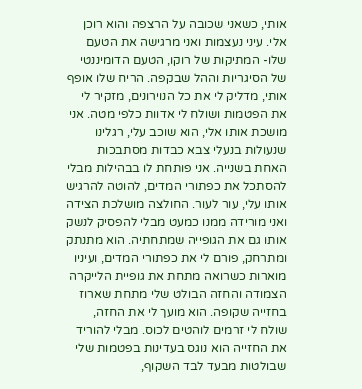אותי, כשאני שכובה על הרצפה והוא רוכן אלי. עיני נעצמות ואני מרגישה את הטעם שלו- המתיקות של רוקו, הטעם הדומיננטי של הסיגריות וההל שבקפה. הריח שלו אופף אותי, מדליק לי את כל הנוירונים, מזקיר לי את הפטמות ושולח לי אדוות כלפי מטה. אני מושכת אותו אלי, הוא שוכב עלי, רגלינו שנעולות בנעלי צבא כבדות מסתבכות האחת בשנייה. אני פותחת לו בבהילות מבלי להסתכל את כפתורי המדים, להוטה להרגיש אותו עלי, עור לעור. החולצה מושלכת הצידה ואני מורידה ממנו כמעט מבלי להפסיק לנשק אותו גם את הגופייה שמתחתיה. הוא מתנתק ומתרחק, פורם לי את כפתורי המדים, ועיניו מוארות כשרואה מתחת את גופיית הלייקרה הצמודה והחזה הבולט שלי מתחת שארוז בחזייה שקופה. הוא מועך לי את החזה, שולח לי זרמים לוהטים לכוס. מבלי להוריד את החזייה הוא נוגס בעדינות בפטמות שלי שבולטות מבעד לבד השקוף,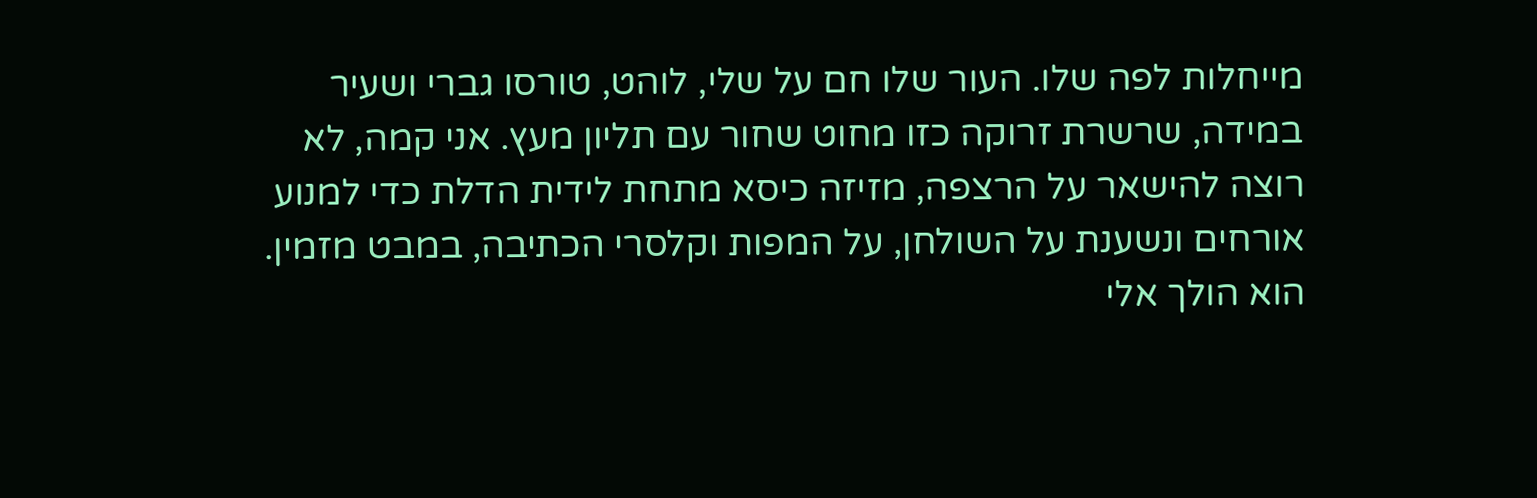מייחלות לפה שלו. העור שלו חם על שלי, לוהט, טורסו גברי ושעיר במידה, שרשרת זרוקה כזו מחוט שחור עם תליון מעץ. אני קמה, לא רוצה להישאר על הרצפה, מזיזה כיסא מתחת לידית הדלת כדי למנוע אורחים ונשענת על השולחן, על המפות וקלסרי הכתיבה, במבט מזמין. הוא הולך אלי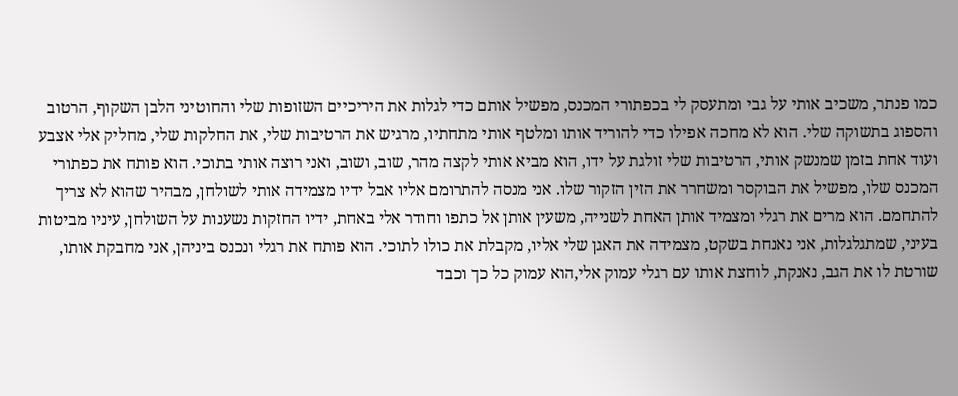כמו פנתר, משכיב אותי על גבי ומתעסק לי בכפתורי המכנס, מפשיל אותם כדי לגלות את היריכיים השזופות שלי והחוטיני הלבן השקוף, הרטוב והספוג בתשוקה שלי. הוא לא מחכה אפילו כדי להוריד אותו ומלטף אותי מתחתיו, מרגיש את הרטיבות שלי, את החלקות שלי, מחליק אלי אצבע ועוד אחת בזמן שמנשק אותי, הרטיבות שלי זולגת על ידו, הוא מביא אותי לקצה מהר, שוב, ושוב, ואני רוצה אותי בתוכי. הוא פותח את כפתורי המכנס שלו, מפשיל את הבוקסר ומשחרר את הזין הזקור שלו. אני מנסה להתרומם אליו אבל ידיו מצמידה אותי לשולחן, מבהיר שהוא לא צריך להתחמם. הוא מרים את רגלי ומצמיד אותן האחת לשנייה, משעין אותן אל כתפו וחודר אלי באחת, ידיו החזקות נשענות על השולחן, עיניו מביטות בעיני, שמתגלגלות, אני נאנחת בשקט, מצמידה את האגן שלי אליו, מקבלת את כולו לתוכי. הוא פותח את רגלי ונכנס ביניהן, אני מחבקת אותו, שורטת לו את הגב, נאנקת, לוחצת אותו עם רגלי עמוק אלי,הוא עמוק כל כך וכבד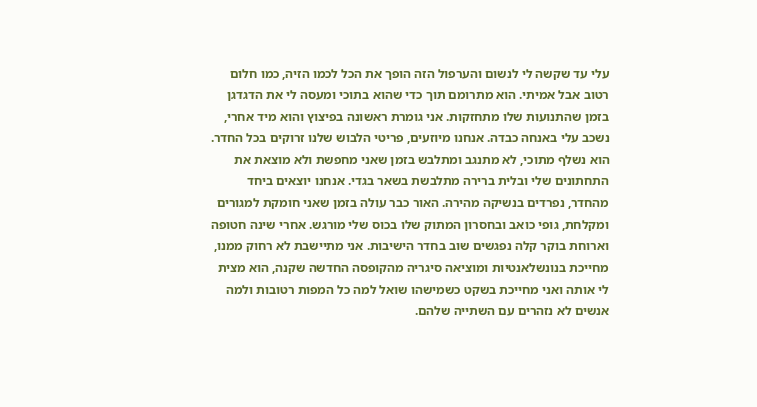עלי עד שקשה לי לנשום והערפול הזה הופך את הכל לכמו הזיה, כמו חלום רטוב אבל אמיתי. הוא מתרומם תוך כדי שהוא בתוכי ומעסה לי את הדגדגן בזמן שהתנועות שלו מתחזקות. אני גומרת ראשונה בפיצוץ והוא מיד אחרי, נשכב עלי באנחה כבדה. אנחנו מיוזעים, פריטי הלבוש שלנו זרוקים בכל החדר. הוא נשלף מתוכי, לא מתנגב ומתלבש בזמן שאני מחפשת ולא מוצאת את התחתונים שלי ובלית ברירה מתלבשת בשאר בגדי. אנחנו יוצאים ביחד מהחדר, נפרדים בנשיקה מהירה. האור כבר עולה בזמן שאני חומקת למגורים ומקלחת, גופי כואב ובחסרון המתוק שלו בכוס שלי מורגש. אחרי שינה חטופה וארוחת בוקר קלה נפגשים שוב בחדר הישיבות. אני מתיישבת לא רחוק ממנו, מחייכת בנונשלאנטיות ומוציאה סיגריה מהקופסה החדשה שקנה, הוא מצית לי אותה ואני מחייכת בשקט כשמישהו שואל למה כל המפות רטובות ולמה אנשים לא נזהרים עם השתייה שלהם.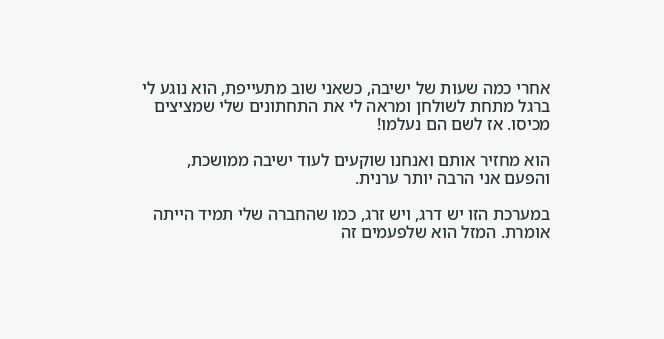אחרי כמה שעות של ישיבה, כשאני שוב מתעייפת, הוא נוגע לי ברגל מתחת לשולחן ומראה לי את התחתונים שלי שמציצים מכיסו. אז לשם הם נעלמו!

הוא מחזיר אותם ואנחנו שוקעים לעוד ישיבה ממושכת, והפעם אני הרבה יותר ערנית.

במערכת הזו יש דרג, ויש זרג, כמו שהחברה שלי תמיד הייתה אומרת. המזל הוא שלפעמים זה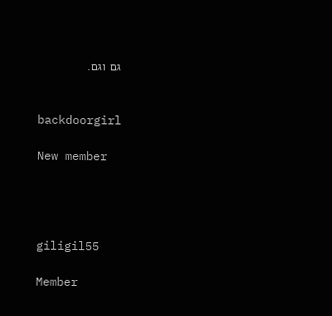גם וגם.


backdoorgirl

New member




giligil55

Member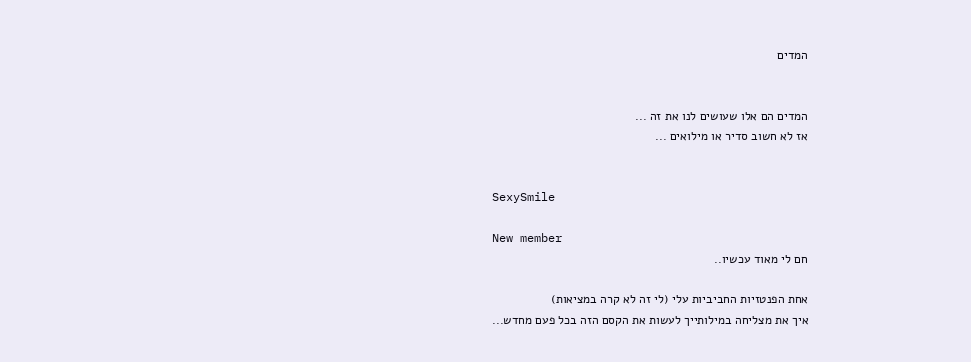המדים


המדים הם אלו שעושים לנו את זה ...
אז לא חשוב סדיר או מילואים ...


SexySmile

New member
חם לי מאוד עכשיו..

אחת הפנטזיות החביביות עלי (לי זה לא קרה במציאות)
איך את מצליחה במילותייך לעשות את הקסם הזה בכל פעם מחדש...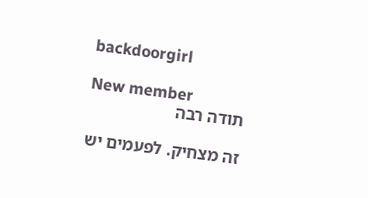backdoorgirl

New member
תודה רבה

זה מצחיק. לפעמים יש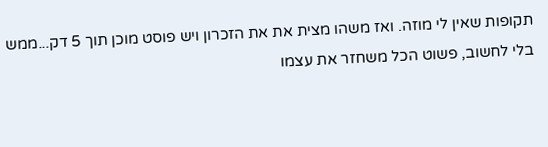תקופות שאין לי מוזה. ואז משהו מצית את את הזכרון ויש פוסט מוכן תוך 5 דק...ממש בלי לחשוב, פשוט הכל משחזר את עצמו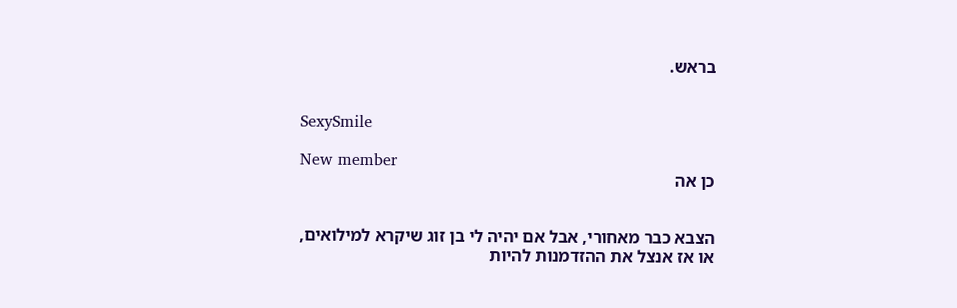בראש.


SexySmile

New member
כן אה


הצבא כבר מאחורי, אבל אם יהיה לי בן זוג שיקרא למילואים,
או אז אנצל את ההזדמנות להיות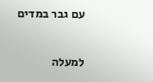עם גבר במדים

למעלה